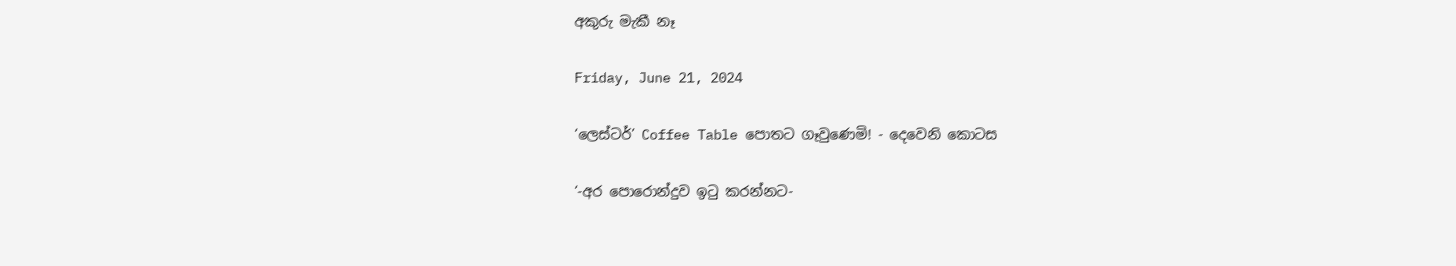අකුරු මැකී නෑ

Friday, June 21, 2024

‘ලෙස්ටර්’ Coffee Table පොතට ගෑවුණෙමි! - දෙවෙනි කොටස

‘-අර පොරොන්දුව ඉටු කරන්නට-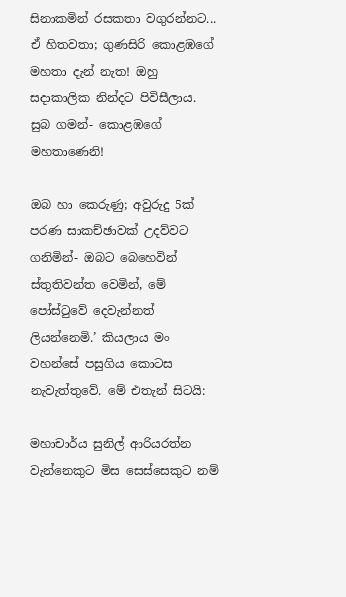සිනාකමින් රසකතා වගුරන්නට... ඒ හිතවතා; ගුණසිරි කොළඹගේ මහතා දැන් නැත! ඔහු සදාකාලික නින්දට පිවිසීලාය. සුබ ගමන්- කොළඹගේ මහතාණෙනි!

ඔබ හා කෙරුණු; අවුරුදු 5ක් පරණ සාකච්ඡාවක් උදව්වට ගනිමින්- ඔබට බෙහෙවින් ස්තුතිවන්ත වෙමින්, මේ පෝස්ටුවේ දෙවැන්නත් ලියන්නෙමි.’ කියලාය මං වහන්සේ පසුගිය කොටස නැවැත්තුවේ. මේ එතැන් සිටයි:

මහාචාර්ය සුනිල් ආරියරත්න වැන්නෙකුට මිස සෙස්සෙකුට නම්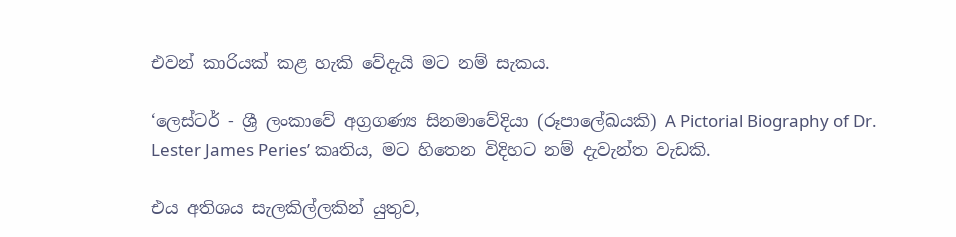එවන් කාරියක් කළ හැකි වේදැයි මට නම් සැකය.

‘ලෙස්ටර් - ශ්‍රී ලංකාවේ අග්‍රගණ්‍ය සිනමාවේදියා (රූපාලේඛයකි) A Pictorial Biography of Dr. Lester James Peries’ කෘතිය, මට හිතෙන විදිහට නම් දැවැන්ත වැඩකි.

එය අතිශය සැලකිල්ලකින් යුතුව,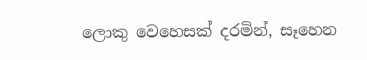ලොකු වෙහෙසක් දරමින්, සෑහෙන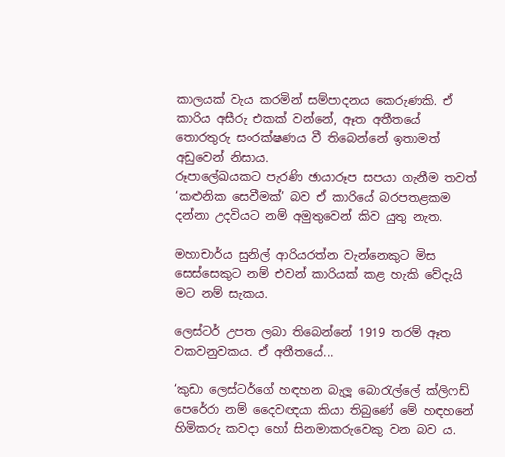කාලයක් වැය කරමින් සම්පාදනය කෙරුණකි. ඒ කාරිය අසීරු එකක් වන්නේ, ඈත අතීතයේ තොරතුරු සංරක්ෂණය වී තිබෙන්නේ ඉතාමත් අඩුවෙන් නිසාය.
රූපාලේඛයකට පැරණි ඡායාරූප සපයා ගැනීම තවත් ‘කළුනික සෙවීමක්’ බව ඒ කාරියේ බරපතළකම දන්නා උදවියට නම් අමුතුවෙන් කිව යුතු නැත.

මහාචාර්ය සුනිල් ආරියරත්න වැන්නෙකුට මිස සෙස්සෙකුට නම් එවන් කාරියක් කළ හැකි වේදැයි මට නම් සැකය.

ලෙස්ටර් උපත ලබා තිබෙන්නේ 1919 තරම් ඈත වකවනුවකය. ඒ අතීතයේ...

‘කුඩා ලෙස්ටර්ගේ හඳහන බැලූ බොරැල්ලේ ක්ලිෆඩ් පෙරේරා නම් දෛවඥයා කියා තිබුණේ මේ හඳහනේ හිමිකරු කවදා හෝ සිනමාකරුවෙකු වන බව ය.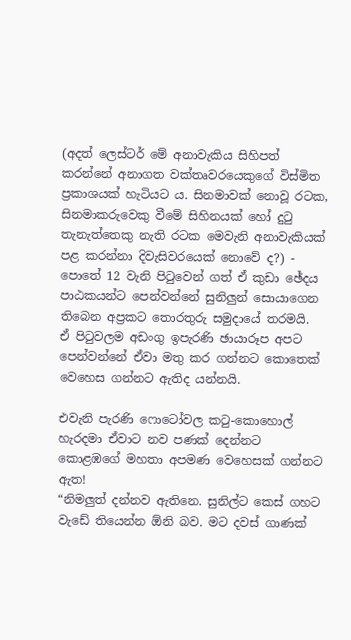(අදත් ලෙස්ටර් මේ අනාවැකිය සිහිපත් කරන්නේ අනාගත වක්තෘවරයෙකුගේ විස්මිත ප්‍රකාශයක් හැටියට ය. සිනමාවක් නොවූ රටක, සිනමාකරුවෙකු වීමේ සිහිනයක් හෝ දුටු තැනැත්තෙකු නැති රටක මෙවැනි අනාවැකියක් පළ කරන්නා දිවැසිවරයෙක් නොවේ ද?) - පොතේ 12 වැනි පිටුවෙන් ගත් ඒ කුඩා ඡේදය පාඨකයන්ට පෙන්වන්නේ සුනිලුන් සොයාගෙන තිබෙන අප්‍රකට තොරතුරු සමුදායේ තරමයි.
ඒ පිටුවලම අඩංගු ඉපැරණි ඡායාරූප අපට පෙන්වන්නේ ඒවා මතු කර ගන්නට කොතෙක් වෙහෙස ගන්නට ඇතිද යන්නයි.

එවැනි පැරණි ෆොටෝවල කටු-කොහොල් හැරදමා ඒවාට නව පණක් දෙන්නට කොළඹගේ මහතා අපමණ වෙහෙසක් ගන්නට ඇත!
“නිමලුත් දන්නව ඇතිනෙ. සුනිල්ට කෙස් ගහට වැඩේ තියෙන්න ඕනි බව. මට දවස් ගාණක්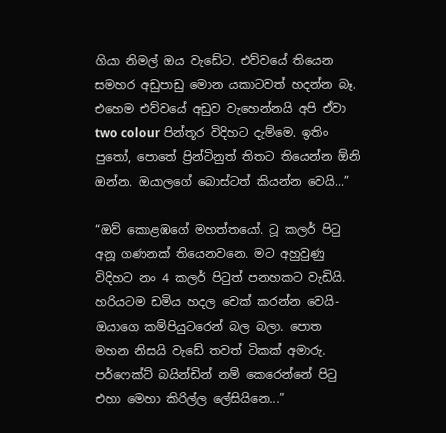ගියා නිමල් ඔය වැඩේට. එව්වයේ තියෙන සමහර අඩුපාඩු මොන යකාටවත් හදන්න බෑ. එහෙම එව්වයේ අඩුව වැහෙන්නයි අපි ඒවා two colour පින්තූර විදිහට දැම්මෙ. ඉතිං පුතෝ, පොතේ ප්‍රින්ටිනුත් තිතට තියෙන්න ඕනි ඔන්න. ඔයාලගේ බොස්ටත් කියන්න වෙයි...”

“ඔව් කොළඹගේ මහත්තයෝ. ටූ කලර් පිටු අනූ ගණනක් තියෙනවනෙ. මට අහුවුණු විදිහට නං 4 කලර් පිටුත් පනහකට වැඩියි. හරියටම ඩමිය හදල චෙක් කරන්න වෙයි- ඔයාගෙ කම්පියුටරෙන් බල බලා. පොත මහන නිසයි වැඩේ තවත් ටිකක් අමාරු. පර්ෆෙක්ට් බයින්ඩින් නම් කෙරෙන්නේ පිටු එහා මෙහා කිරිල්ල ලේසියිනෙ...”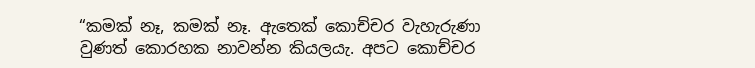“කමක් නෑ, කමක් නෑ. ඇතෙක් කොච්චර වැහැරුණා වුණත් කොරහක නාවන්න කියලයැ. අපට කොච්චර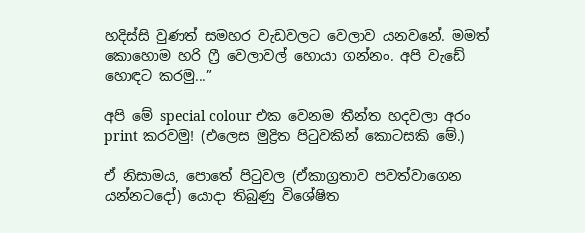හදිස්සි වුණත් සමහර වැඩවලට වෙලාව යනවනේ. මමත් කොහොම හරි ෆ්‍රී වෙලාවල් හොයා ගන්නං. අපි වැඩේ හොඳට කරමු...”

අපි මේ special colour එක වෙනම තීන්ත හදවලා අරං print කරවමු! (එලෙස මුද්‍රිත පිටුවකින් කොටසකි මේ.)

ඒ නිසාමය, පොතේ පිටුවල (ඒකාග්‍රතාව පවත්වාගෙන යන්නටදෝ) යොදා තිබුණු විශේෂිත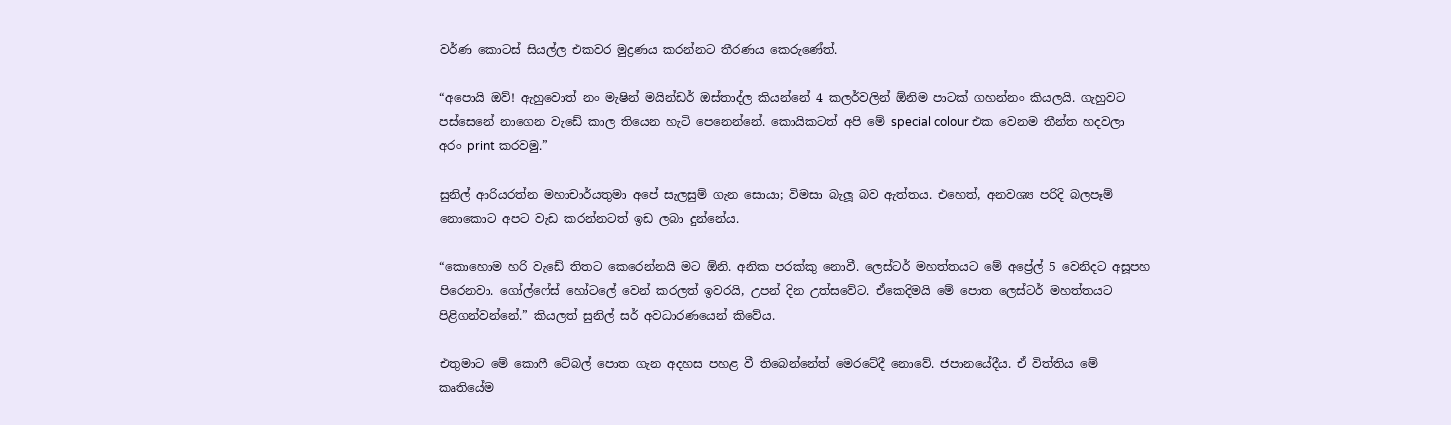වර්ණ කොටස් සියල්ල එකවර මුද්‍රණය කරන්නට තීරණය කෙරුණේත්.

“අපොයි ඔව්! ඇහුවොත් නං මැෂින් මයින්ඩර් ඔස්තාද්ල කියන්නේ 4 කලර්වලින් ඕනිම පාටක් ගහන්නං කියලයි. ගැහුවට පස්සෙනේ නාගෙන වැඩේ කාල තියෙන හැටි පෙනෙන්නේ. කොයිකටත් අපි මේ special colour එක වෙනම තීන්ත හදවලා අරං print කරවමු.”

සුනිල් ආරියරත්න මහාචාර්යතුමා අපේ සැලසුම් ගැන සොයා; විමසා බැලූ බව ඇත්තය. එහෙත්, අනවශ්‍ය පරිදි බලපෑම් නොකොට අපට වැඩ කරන්නටත් ඉඩ ලබා දුන්නේය.

“කොහොම හරි වැඩේ තිතට කෙරෙන්නයි මට ඕනි. අනික පරක්කු නොවී. ලෙස්ටර් මහත්තයට මේ අප්‍රේල් 5 වෙනිදට අසූපහ පිරෙනවා. ගෝල්ෆේස් හෝටලේ වෙන් කරලත් ඉවරයි, උපන් දින උත්සවේට. ඒකෙදිමයි මේ පොත ලෙස්ටර් මහත්තයට පිළිගන්වන්නේ.” කියලත් සුනිල් සර් අවධාරණයෙන් කිවේය.

එතුමාට මේ කොෆී ටේබල් පොත ගැන අදහස පහළ වී තිබෙන්නේත් මෙරටේදී නොවේ. ජපානයේදීය. ඒ විත්තිය මේ කෘතියේම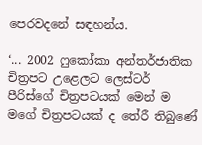පෙරවදනේ සඳහන්ය.

‘... 2002 ෆුකෝකා අන්තර්ජාතික චිත්‍රපට උළෙලට ලෙස්ටර් පීරිස්ගේ චිත්‍රපටයක් මෙන් ම මගේ චිත්‍රපටයක් ද තේරී තිබුණේ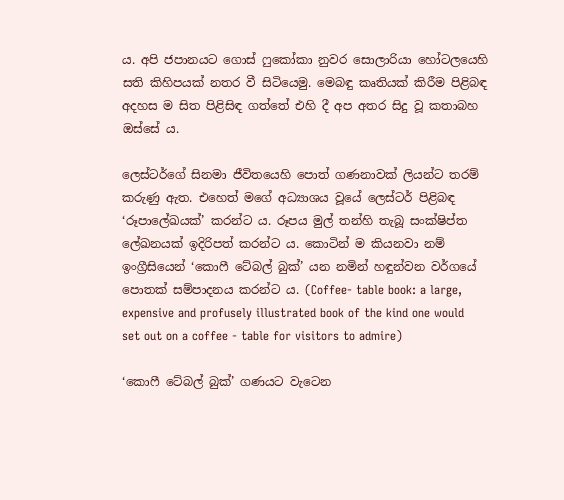ය. අපි ජපානයට ගොස් ෆුකෝකා නුවර සොලාරියා හෝටලයෙහි සති කිහිපයක් නතර වී සිටියෙමු. මෙබඳු කෘතියක් කිරීම පිළිබඳ අදහස ම සිත පිළිසිඳ ගත්තේ එහි දී අප අතර සිදු වූ කතාබහ ඔස්සේ ය.

ලෙස්ටර්ගේ සිනමා ජීවිතයෙහි පොත් ගණනාවක් ලියන්ට තරම් කරුණු ඇත. එහෙත් මගේ අධ්‍යාශය වූයේ ලෙස්ටර් පිළිබඳ ‘රූපාලේඛයක්’ කරන්ට ය. රූපය මුල් තන්හි තැබූ සංක්ෂිප්ත ලේඛනයක් ඉදිරිපත් කරන්ට ය. කොටින් ම කියනවා නම් ඉංග්‍රීසියෙන් ‘කොෆී ටේබල් බුක්’ යන නමින් හඳුන්වන වර්ගයේ පොතක් සම්පාදනය කරන්ට ය. (Coffee- table book: a large, expensive and profusely illustrated book of the kind one would set out on a coffee - table for visitors to admire)

‘කොෆී ටේබල් බුක්’ ගණයට වැටෙන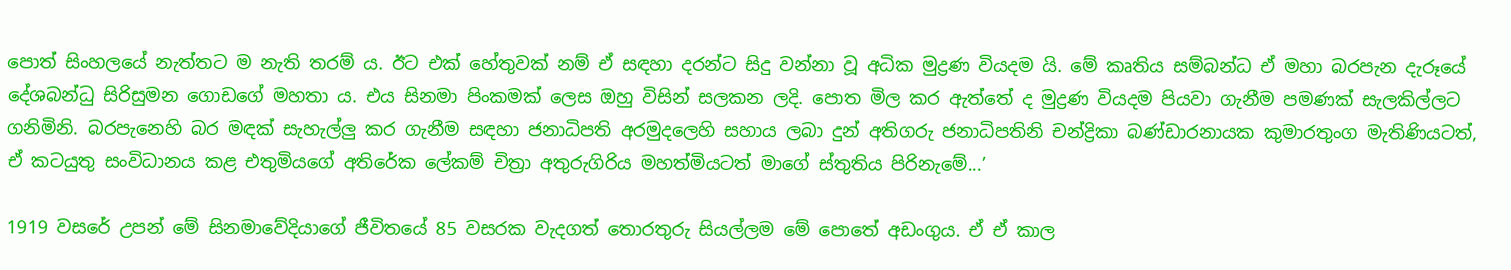පොත් සිංහලයේ නැත්තට ම නැති තරම් ය. ඊට එක් හේතුවක් නම් ඒ සඳහා දරන්ට සිදු වන්නා වූ අධික මුද්‍රණ වියදම යි. මේ කෘතිය සම්බන්ධ ඒ මහා බරපැන දැරූයේ දේශබන්ධු සිරිසුමන ගොඩගේ මහතා ය. එය සිනමා පිංකමක් ලෙස ඔහු විසින් සලකන ලදි. පොත මිල කර ඇත්තේ ද මුද්‍රණ වියදම පියවා ගැනීම පමණක් සැලකිල්ලට ගනිමිනි. බරපැනෙහි බර මඳක් සැහැල්ලු කර ගැනීම සඳහා ජනාධිපති අරමුදලෙහි සහාය ලබා දුන් අතිගරු ජනාධිපතිනි චන්ද්‍රිකා බණ්ඩාරනායක කුමාරතුංග මැතිණියටත්, ඒ කටයුතු සංවිධානය කළ එතුමියගේ අතිරේක ලේකම් චිත්‍රා අතුරුගිරිය මහත්මියටත් මාගේ ස්තුතිය පිරිනැමේ...’

1919 වසරේ උපන් මේ සිනමාවේදියාගේ ජීවිතයේ 85 වසරක වැදගත් තොරතුරු සියල්ලම මේ පොතේ අඩංගුය. ඒ ඒ කාල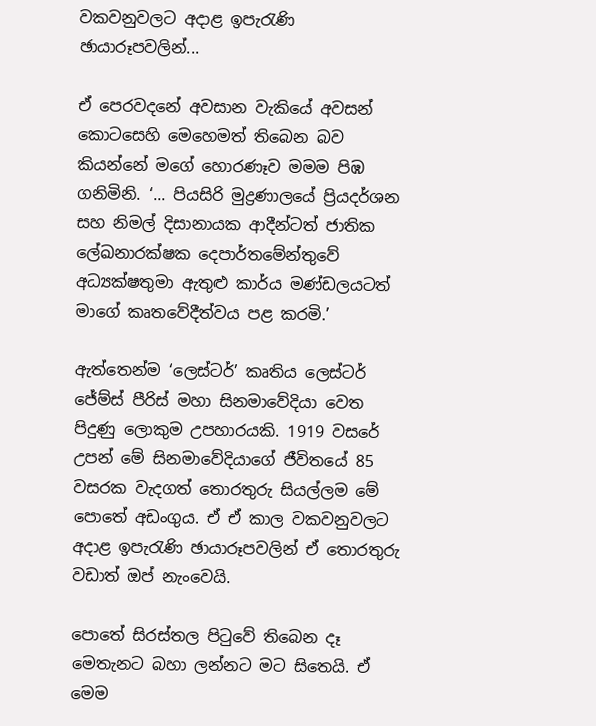වකවනුවලට අදාළ ඉපැරැණි ඡායාරූපවලින්...

ඒ පෙරවදනේ අවසාන වැකියේ අවසන් කොටසෙහි මෙහෙමත් තිබෙන බව කියන්නේ මගේ හොරණෑව මමම පිඹ ගනිමිනි. ‘... පියසිරි මුද්‍රණාලයේ ප්‍රියදර්ශන සහ නිමල් දිසානායක ආදීන්ටත් ජාතික ලේඛනාරක්ෂක දෙපාර්තමේන්තුවේ අධ්‍යක්ෂතුමා ඇතුළු කාර්ය මණ්ඩලයටත් මාගේ කෘතවේදීත්වය පළ කරමි.’

ඇත්තෙන්ම ‘ලෙස්ටර්’ කෘතිය ලෙස්ටර් ජේම්ස් පීරිස් මහා සිනමාවේදියා වෙත පිදුණු ලොකුම උපහාරයකි. 1919 වසරේ උපන් මේ සිනමාවේදියාගේ ජීවිතයේ 85 වසරක වැදගත් තොරතුරු සියල්ලම මේ පොතේ අඩංගුය. ඒ ඒ කාල වකවනුවලට අදාළ ඉපැරැණි ඡායාරූපවලින් ඒ තොරතුරු වඩාත් ඔප් නැංවෙයි.

පොතේ සිරස්තල පිටුවේ තිබෙන දෑ මෙතැනට බහා ලන්නට මට සිතෙයි. ඒ මෙම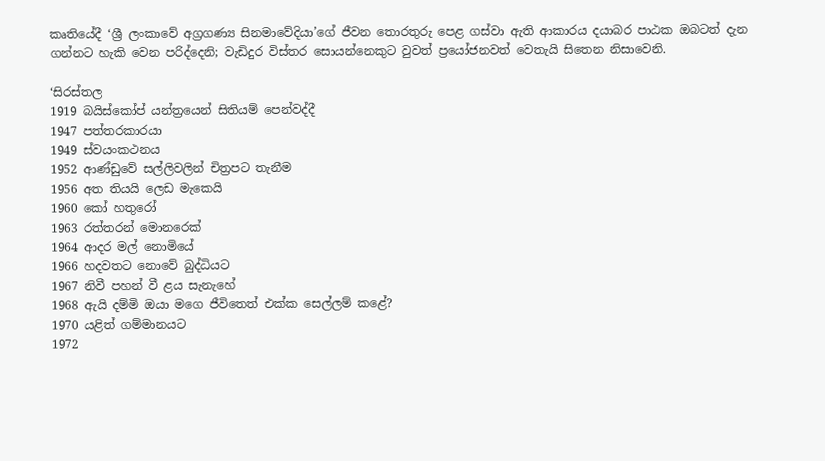කෘතියේදී ‘ශ්‍රී ලංකාවේ අග්‍රගණ්‍ය සිනමාවේදියා’ගේ ජීවන තොරතුරු පෙළ ගස්වා ඇති ආකාරය දයාබර පාඨක ඔබටත් දැන ගන්නට හැකි වෙන පරිද්දෙනි; වැඩිදුර විස්තර සොයන්නෙකුට වුවත් ප්‍රයෝජනවත් වෙතැයි සිතෙන නිසාවෙනි.

‘සිරස්තල
1919 බයිස්කෝප් යන්ත්‍රයෙන් සිතියම් පෙන්වද්දී
1947 පත්තරකාරයා
1949 ස්වයංකථනය
1952 ආණ්ඩුවේ සල්ලිවලින් චිත්‍රපට තැනීම
1956 අත තියයි ලෙඩ මැකෙයි
1960 කෝ හතුරෝ
1963 රත්තරන් මොනරෙක්
1964 ආදර මල් නොමියේ
1966 හදවතට නොවේ බුද්ධියට
1967 නිවී පහන් වී ළය සැනැහේ
1968 ඇයි දම්මි ඔයා මගෙ ජීවිතෙත් එක්ක සෙල්ලම් කළේ?
1970 යළිත් ගම්මානයට
1972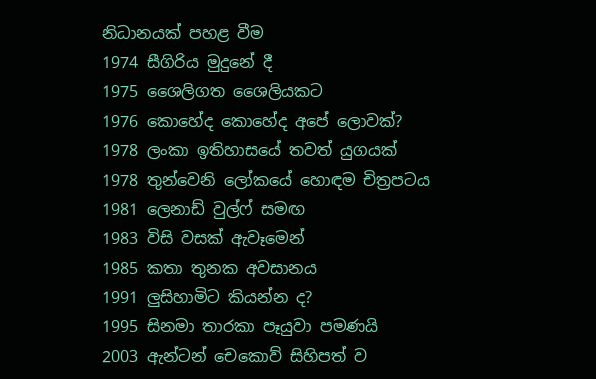නිධානයක් පහළ වීම
1974 සීගිරිය මුදුනේ දී
1975 ශෛලිගත ශෛලියකට
1976 කොහේද කොහේද අපේ ලොවක්?
1978 ලංකා ඉතිහාසයේ තවත් යුගයක්
1978 තුන්වෙනි ලෝකයේ හොඳම චිත්‍රපටය
1981 ලෙනාඩ් වුල්ෆ් සමඟ
1983 විසි වසක් ඇවෑමෙන්
1985 කතා තුනක අවසානය
1991 ලුසිහාමිට කියන්න ද?
1995 සිනමා තාරකා පෑයුවා පමණයි
2003 ඇන්ටන් චෙකොව් සිහිපත් ව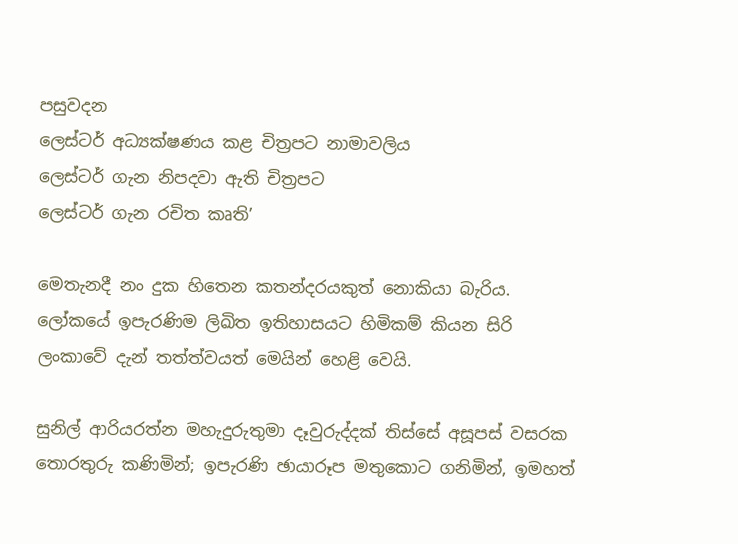පසුවදන
ලෙස්ටර් අධ්‍යක්ෂණය කළ චිත්‍රපට නාමාවලිය
ලෙස්ටර් ගැන නිපදවා ඇති චිත්‍රපට
ලෙස්ටර් ගැන රචිත කෘති’

මෙතැනදී නං දුක හිතෙන කතන්දරයකුත් නොකියා බැරිය.
ලෝකයේ ඉපැරණිම ලිඛිත ඉතිහාසයට හිමිකම් කියන සිරි ලංකාවේ දැන් තත්ත්වයත් මෙයින් හෙළි වෙයි.

සුනිල් ආරියරත්න මහැදුරුතුමා දෑවුරුද්දක් තිස්සේ අසූපස් වසරක තොරතුරු කණිමින්; ඉපැරණි ඡායාරූප මතුකොට ගනිමින්, ඉමහත්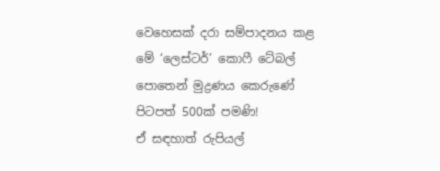වෙහෙසක් දරා සම්පාදනය කළ මේ ‘ලෙස්ටර්’ කොෆී ටේබල් පොතෙන් මුද්‍රණය කෙරුණේ පිටපත් 500ක් පමණි!
ඒ සඳහාත් රුපියල්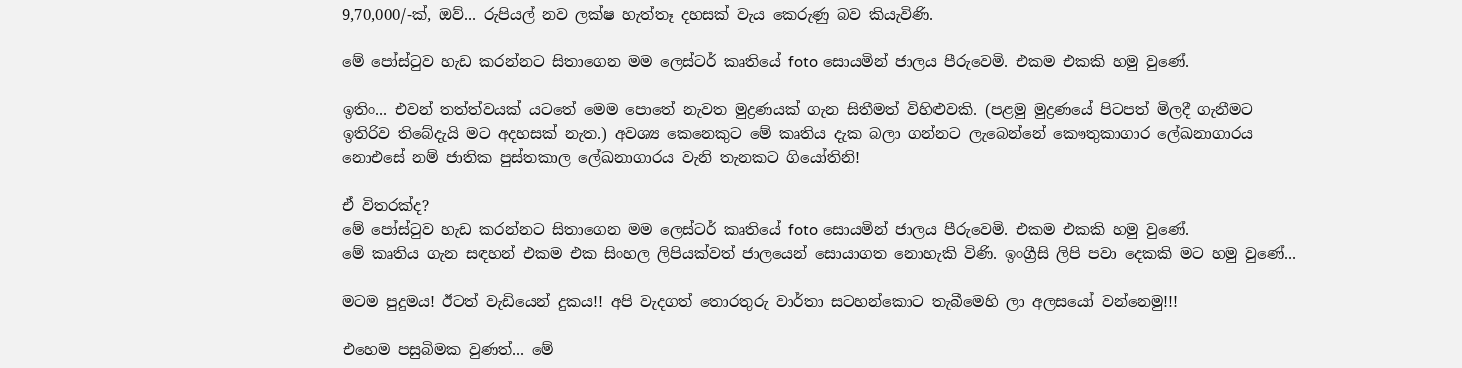9,70,000/-ක්, ඔව්... රුපියල් නව ලක්ෂ හැත්තෑ දහසක් වැය කෙරුණු බව කියැවිණි.

මේ පෝස්ටුව හැඩ කරන්නට සිතාගෙන මම ලෙස්ටර් කෘතියේ foto සොයමින් ජාලය පීරුවෙමි. එකම එකකි හමු වුණේ.

ඉතිං... එවන් තත්ත්වයක් යටතේ මෙම පොතේ නැවත මුද්‍රණයක් ගැන සිතීමත් විහිළුවකි. (පළමු මුද්‍රණයේ පිටපත් මිලදී ගැනීමට ඉතිරිව තිබේදැයි මට අදහසක් නැත.) අවශ්‍ය කෙනෙකුට මේ කෘතිය දැක බලා ගන්නට ලැබෙන්නේ කෞතුකාගාර ලේඛනාගාරය නොඑසේ නම් ජාතික පුස්තකාල ලේඛනාගාරය වැනි තැනකට ගියෝතිනි!

ඒ විතරක්ද?
මේ පෝස්ටුව හැඩ කරන්නට සිතාගෙන මම ලෙස්ටර් කෘතියේ foto සොයමින් ජාලය පීරුවෙමි. එකම එකකි හමු වුණේ.
මේ කෘතිය ගැන සඳහන් එකම එක සිංහල ලිපියක්වත් ජාලයෙන් සොයාගත නොහැකි විණි. ඉංග්‍රීසි ලිපි පවා දෙකකි මට හමු වුණේ...

මටම පුදුමය! ඊටත් වැඩියෙන් දුකය!! අපි වැදගත් තොරතුරු වාර්තා සටහන්කොට තැබීමෙහි ලා අලසයෝ වන්නෙමු!!!

එහෙම පසුබිමක වුණත්... මේ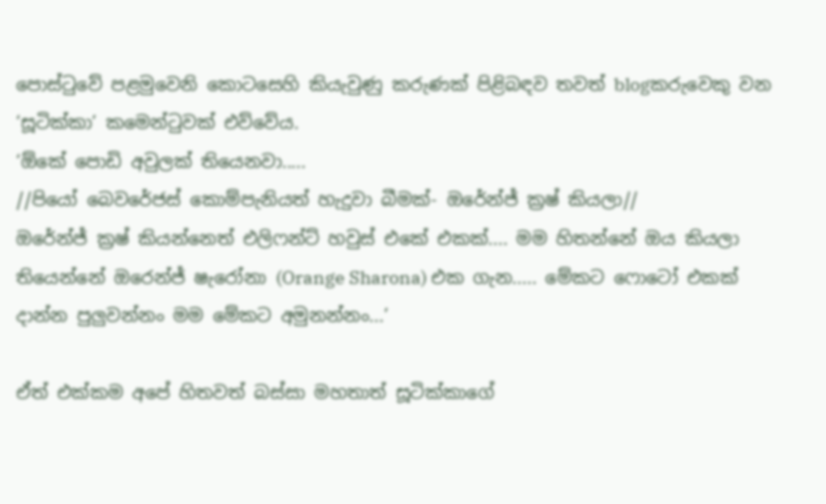පොස්ටුවේ පළමුවෙනි කොටසෙහි කියැවුණු කරුණක් පිළිබඳව තවත් blogකරුවෙකු වන ‘සූටික්කා’ කමෙන්ටුවක් එව්වේය.
‘ඕකේ පොඩි අවුලක් තියෙනවා.....
//පියෝ බෙවරේජස් කොම්පැනියත් හැදුවා බීමක්- ඔරේන්ජ් ක්‍රෂ් කියලා//
ඔරේන්ජ් ක්‍රෂ් කියන්නෙත් එලිෆන්ට් හවුස් එකේ එකක්.... මම හිතන්නේ ඔය කියලා තියෙන්නේ ඔරෙන්ජ් ෂැරෝනා (Orange Sharona) එක ගැන..... මේකට ෆොටෝ එකක් දාන්න පුලුවන්නං මම මේකට අමුනන්නං...’

ඒත් එක්කම අපේ හිතවත් බස්සා මහතාත් සූටික්කාගේ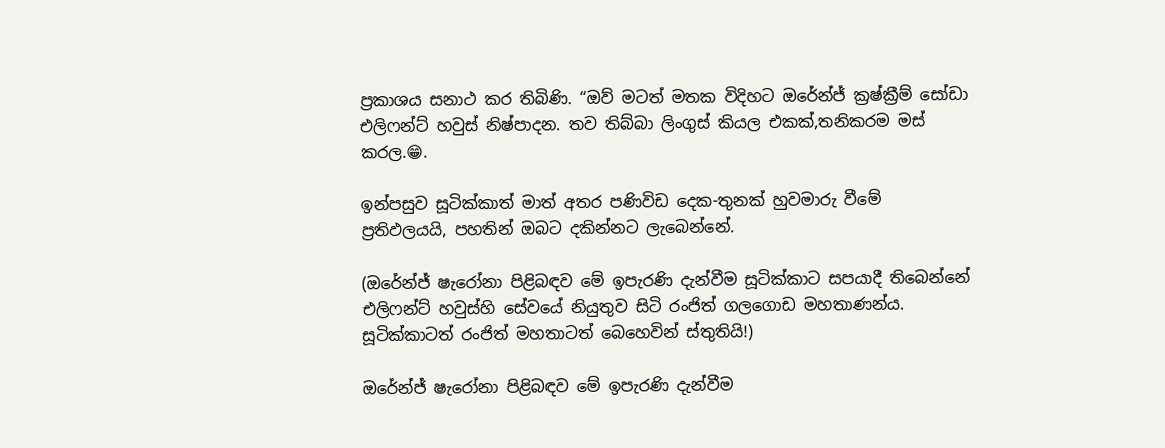ප්‍රකාශය සනාථ කර තිබිණි. “ඔව් මටත් මතක විදිහට ඔරේන්ජ් ක්‍රෂ්ක්‍රීම් සෝඩා එලිෆන්ට් හවුස් නිෂ්පාදන. තව තිබ්බා ලිංගුස් කියල එකක්,තනිකරම මස් කරල.😁.

ඉන්පසුව සූටික්කාත් මාත් අතර පණිවිඩ දෙක-තුනක් හුවමාරු වීමේ ප්‍රතිඵලයයි, පහතින් ඔබට දකින්නට ලැබෙන්නේ.

(ඔරේන්ජ් ෂැරෝනා පිළිබඳව මේ ඉපැරණි දැන්වීම සූටික්කාට සපයාදී තිබෙන්නේ එලිෆන්ට් හවුස්හි සේවයේ නියුතුව සිටි රංජිත් ගලගොඩ මහතාණන්ය. සූටික්කාටත් රංජිත් මහතාටත් බෙහෙවින් ස්තුතියි!)

ඔරේන්ජ් ෂැරෝනා පිළිබඳව මේ ඉපැරණි දැන්වීම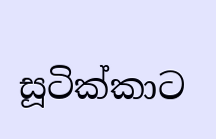සූටික්කාට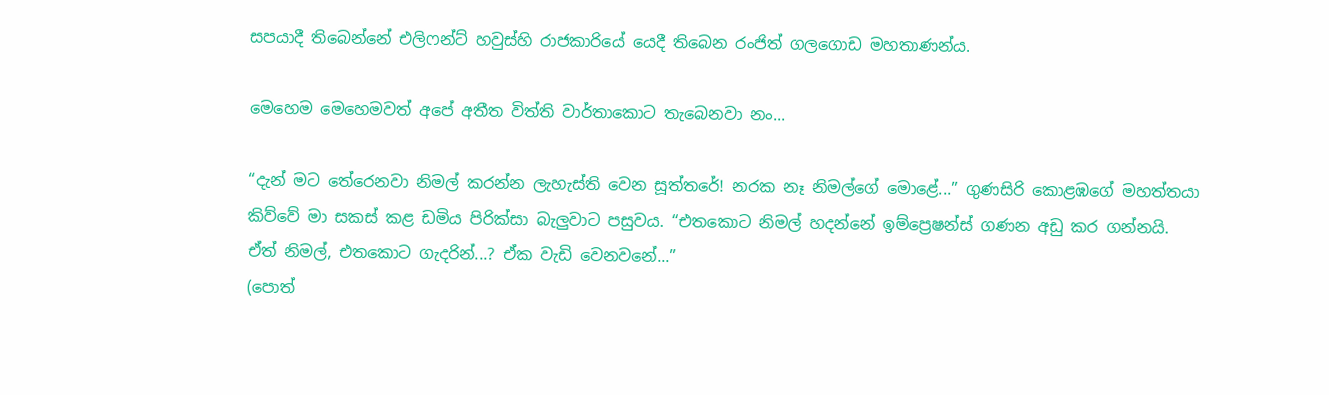සපයාදී තිබෙන්නේ එලිෆන්ට් හවුස්හි රාජකාරියේ යෙදී තිබෙන රංජිත් ගලගොඩ මහතාණන්ය.

මෙහෙම මෙහෙමවත් අපේ අතීත විත්ති වාර්තාකොට තැබෙනවා නං...

“දැන් මට තේරෙනවා නිමල් කරන්න ලැහැස්ති වෙන සූත්තරේ! නරක නෑ නිමල්ගේ මොළේ...” ගුණසිරි කොළඹගේ මහත්තයා කිව්වේ මා සකස් කළ ඩමිය පිරික්සා බැලුවාට පසුවය. “එතකොට නිමල් හදන්නේ ඉම්ප්‍රෙෂන්ස් ගණන අඩු කර ගන්නයි. ඒත් නිමල්, එතකොට ගැදරින්...? ඒක වැඩි වෙනවනේ...”
(පොත්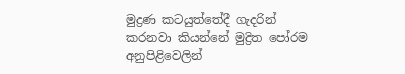මුද්‍රණ කටයුත්තේදී ගැදරින් කරනවා කියන්නේ මුද්‍රිත පෝරම අනුපිළිවෙලින්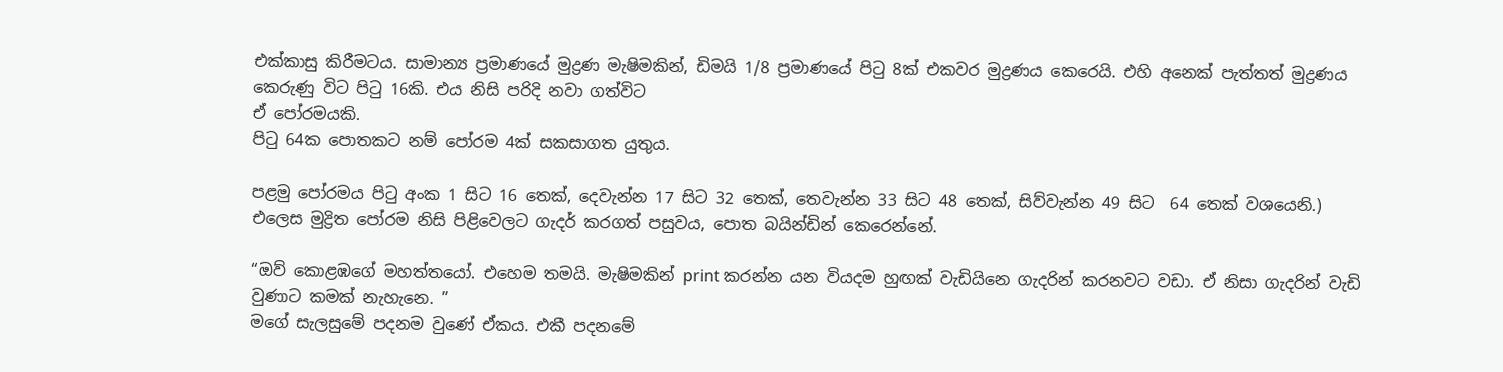එක්කාසු කිරීමටය. සාමාන්‍ය ප්‍රමාණයේ මුද්‍රණ මැෂිමකින්, ඩිමයි 1/8 ප්‍රමාණයේ පිටු 8ක් එකවර මුද්‍රණය කෙරෙයි. එහි අනෙක් පැත්තත් මුද්‍රණය කෙරුණු විට පිටු 16කි. එය නිසි පරිදි නවා ගත්විට
ඒ පෝරමයකි.
පිටු 64ක පොතකට නම් පෝරම 4ක් සකසාගත යුතුය.

පළමු පෝරමය පිටු අංක 1 සිට 16 තෙක්, දෙවැන්න 17 සිට 32 තෙක්, තෙවැන්න 33 සිට 48 තෙක්, සිව්වැන්න 49 සිට  64 තෙක් වශයෙනි.) එලෙස මුද්‍රිත පෝරම නිසි පිළිවෙලට ගැදර් කරගත් පසුවය, පොත බයින්ඩින් කෙරෙන්නේ.

“ඔව් කොළඹගේ මහත්තයෝ. එහෙම තමයි. මැෂිමකින් print කරන්න යන වියදම හුඟක් වැඩියිනෙ ගැදරින් කරනවට වඩා. ඒ නිසා ගැදරින් වැඩි වුණාට කමක් නැහැනෙ. ”
මගේ සැලසුමේ පදනම වුණේ ඒකය. එකී පදනමේ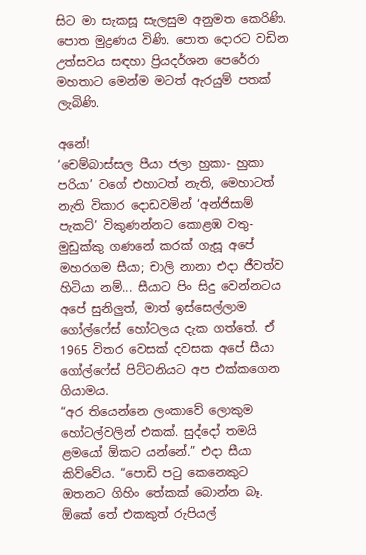සිට මා සැකසූ සැලසුම අනුමත කෙරිණි. පොත මුද්‍රණය විණි. පොත දොරට වඩින උත්සවය සඳහා ප්‍රියදර්ශන පෙරේරා මහතාට මෙන්ම මටත් ඇරයුම් පතක් ලැබිණි.

අනේ!
‘චෙම්බාස්සල පීයා ජලා හුකා- හුකා පරියා’ වගේ එහාටත් නැති, මෙහාටත් නැති විකාර දොඩවමින් ‘අන්ජිසාම් පැකට්’ විකුණන්නට කොළඹ වතු- මුඩුක්කු ගණනේ කරක් ගැසූ අපේ මහරගම සීයා; චාලි නානා එදා ජීවත්ව හිටියා නම්... සීයාට පිං සිදු වෙන්නටය අපේ සුනිලුත්, මාත් ඉස්සෙල්ලාම ගෝල්ෆේස් හෝටලය දැක ගත්තේ. ඒ 1965 විතර වෙසක් දවසක අපේ සීයා ගෝල්ෆේස් පිට්ටනියට අප එක්කගෙන ගියාමය.
“අර තියෙන්නෙ ලංකාවේ ලොකුම හෝටල්වලින් එකක්. සුද්දෝ තමයි ළමයෝ ඕකට යන්නේ.” එදා සීයා කිව්වේය. “පොඩි පටු කෙනෙකුට ඔතනට ගිහිං තේකක් බොන්න බෑ. ඕකේ තේ එකකුත් රුපියල්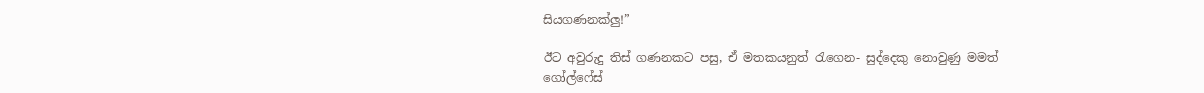සියගණනක්ලු!”

ඊට අවුරුදු තිස් ගණනකට පසු, ඒ මතකයනුත් රැගෙන- සුද්දෙකු නොවුණු මමත් ගෝල්ෆේස්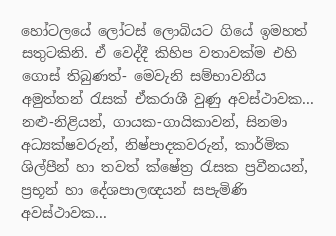හෝටලයේ ලෝටස් ලොබියට ගියේ ඉමහත් සතුටකිනි. ඒ වෙද්දී කිහිප වතාවක්ම එහි ගොස් තිබුණත්- මෙවැනි සම්භාවනීය අමුත්තන් රැසක් ඒකරාශී වුණු අවස්ථාවක...
නළු-නිළියන්, ගායක-ගායිකාවන්, සිනමා අධ්‍යක්ෂවරුන්, නිෂ්පාදකවරුන්, කාර්මික ශිල්පීන් හා තවත් ක්ෂේත්‍ර රැසක ප්‍රවීනයන්, ප්‍රභූන් හා දේශපාලඥයන් සපැමිණි අවස්ථාවක...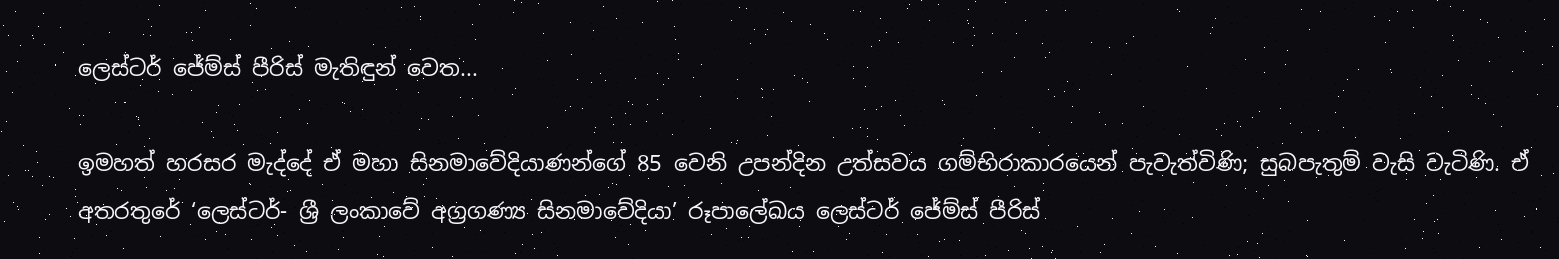ලෙස්ටර් ජේම්ස් පීරිස් මැතිඳුන් වෙත...

ඉමහත් හරසර මැද්දේ ඒ මහා සිනමාවේදියාණන්ගේ 85 වෙනි උපන්දින උත්සවය ගම්භිරාකාරයෙන් පැවැත්විණි; සුබපැතුම් වැසි වැටිණි. ඒ අතරතුරේ ‘ලෙස්ටර්- ශ්‍රී ලංකාවේ අග්‍රගණ්‍ය සිනමාවේදියා’ රූපාලේඛය ලෙස්ටර් ජේම්ස් පීරිස්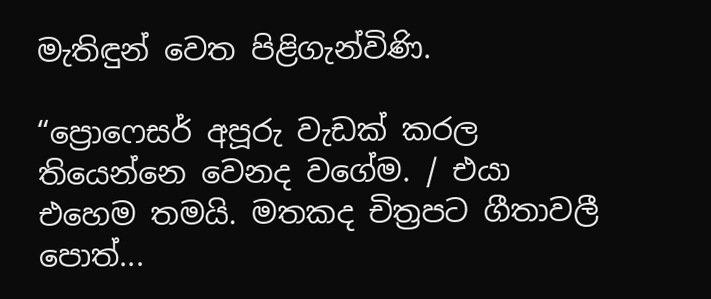මැතිඳුන් වෙත පිළිගැන්විණි.

“ප්‍රොෆෙසර් අපූරු වැඩක් කරල තියෙන්නෙ වෙනද වගේම. / එයා එහෙම තමයි. මතකද චිත්‍රපට ගීතාවලී පොත්...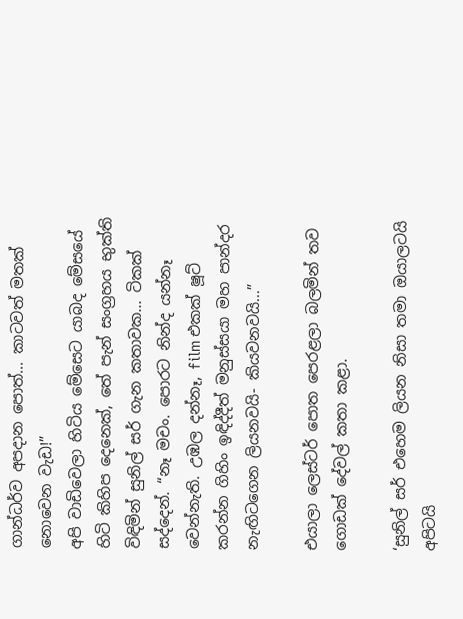ගාන්ධර්ව අපදාන පොත්... කාටවත් මතක් නොවෙන වැඩ!”
අපි වාඩිවෙලා හිටිය මේසෙට යාබද මේසයේ හිටි කිහිප දෙනෙක්, තේ පැන් සංග්‍රහය භුක්ති විඳිමින් සුනිල් සර් ගැන කතාවක... ටිකක් සද්දෙන්. “නෑ මචං. පොරට නින්ද යන්නෑ වෙන්නැති. උඹල දන්නෑ, film එකක් ෂූට් කරන්න ගිහිං ඉඳිද්දීත් මනුස්සයා මහ පාන්දර නැඟිටගෙන ලියනවයි- කියවනවයි...”

එයාලා ලෙස්ටර් පොත පෙරළලා බලමින් තව ගොඩක් දේවල් කතා කළා.

‘සුනිල් සර් එහෙම ලියන නිසා තමා ඔයාලටයි අපිටයි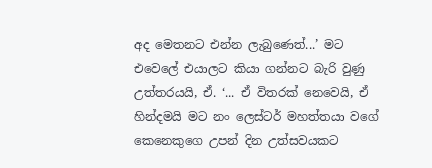අද මෙතනට එන්න ලැබුණෙත්...’ මට එවෙලේ එයාලට කියා ගන්නට බැරි වුණු උත්තරයයි, ඒ. ‘... ඒ විතරක් නෙවෙයි, ඒ හින්දමයි මට නං ලෙස්ටර් මහත්තයා වගේ කෙනෙකුගෙ උපන් දින උත්සවයකට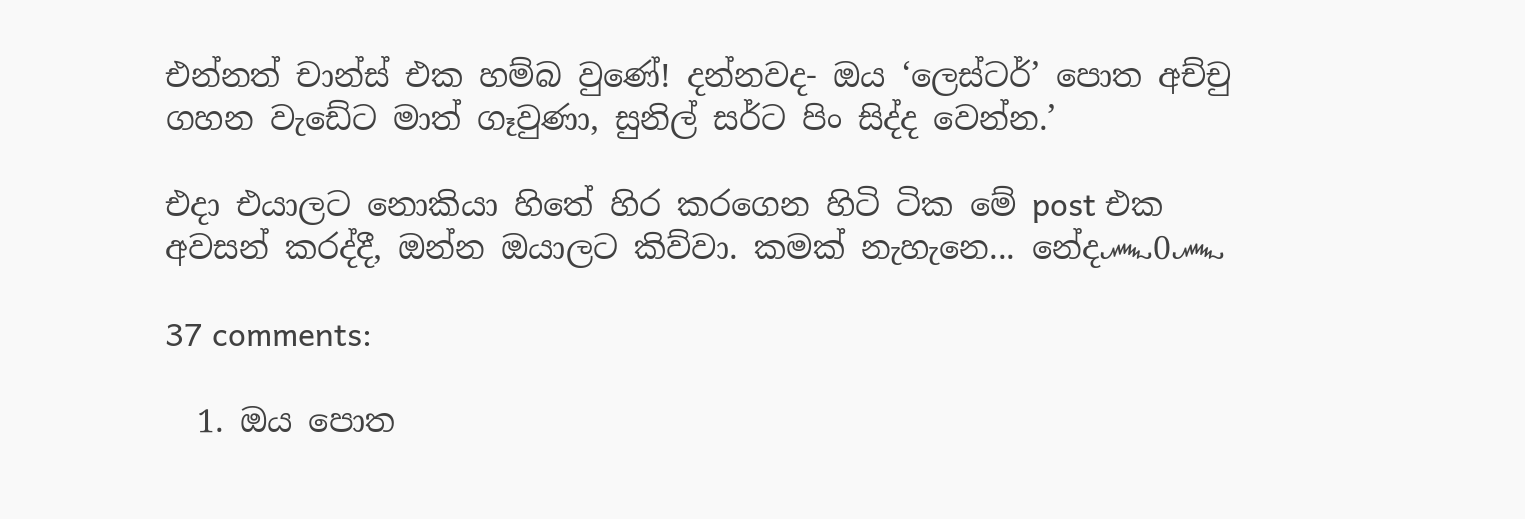එන්නත් චාන්ස් එක හම්බ වුණේ! දන්නවද- ඔය ‘ලෙස්ටර්’ පොත අච්චු ගහන වැඩේට මාත් ගෑවුණා, සුනිල් සර්ට පිං සිද්ද වෙන්න.’

එදා එයාලට නොකියා හිතේ හිර කරගෙන හිටි ටික මේ post එක අවසන් කරද්දී, ඔන්න ඔයාලට කිව්වා. කමක් නැහැනෙ... නේද෴0෴

37 comments:

  1. ඔය පොත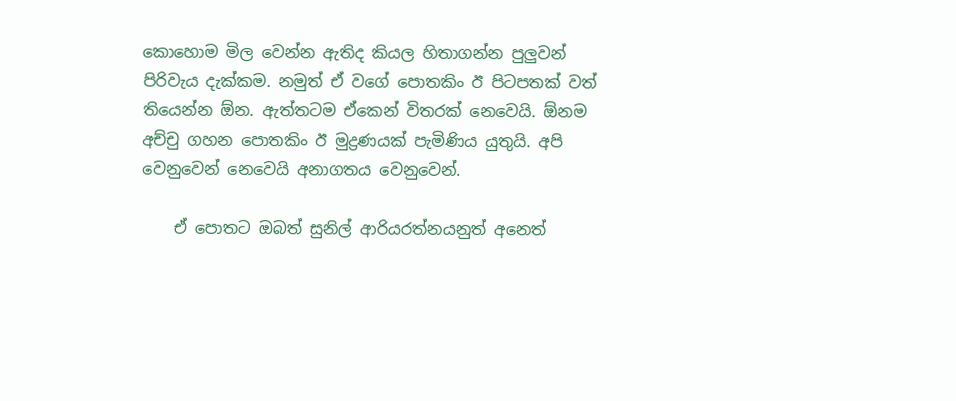කොහොම මිල වෙන්න ඇතිද කියල හිතාගන්න පුලුවන් පිරිවැය දැක්කම. නමුත් ඒ වගේ පොතකිං ඊ පිටපතක් වත් තියෙන්න ඕන. ඇත්තටම ඒකෙන් විතරක් නෙවෙයි. ඕනම අච්චු ගහන පොතකිං ඊ මුද්‍රණයක් පැමිණිය යුතුයි. අපි වෙනුවෙන් නෙවෙයි අනාගතය වෙනුවෙන්.

    ඒ පොතට ඔබත් සුනිල් ආරියරත්නයනුත් අනෙත්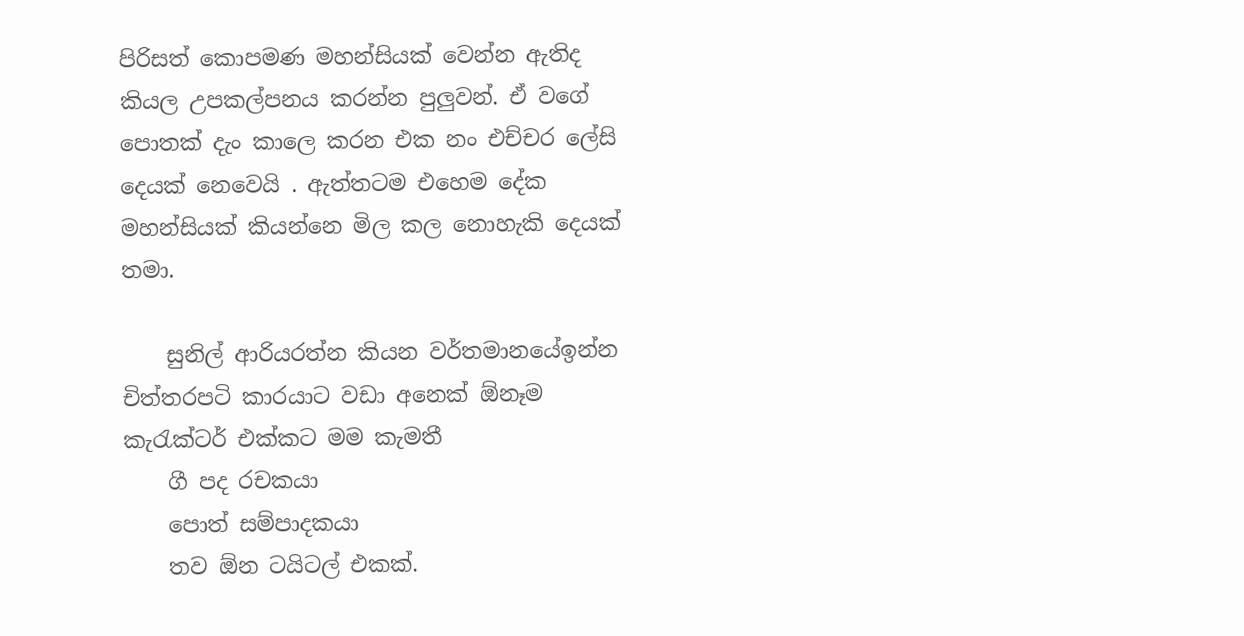පිරිසත් කොපමණ මහන්සියක් වෙන්න ඇතිද කියල උපකල්පනය කරන්න පුලුවන්. ඒ වගේ පොතක් දැං කාලෙ කරන එක නං එච්චර ලේසි දෙයක් නෙවෙයි . ඇත්තටම එහෙම දේක මහන්සියක් කියන්නෙ මිල කල නොහැකි දෙයක් තමා.

    සුනිල් ආරියරත්න කියන වර්තමානයේඉන්න චිත්තරපටි කාරයාට වඩා අනෙක් ඕනෑම කැරැක්ටර් එක්කට මම කැමතී
    ගී පද රචකයා
    පොත් සම්පාදකයා
    තව ඕන ටයිටල් එකක්.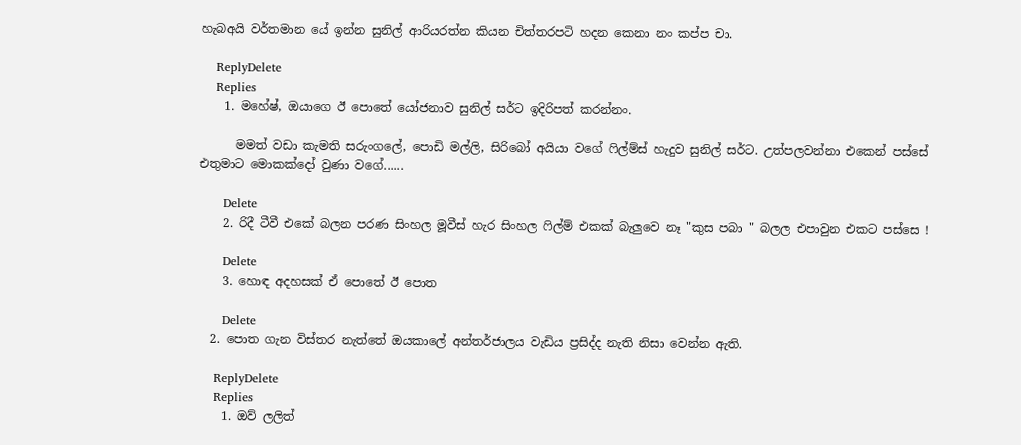හැබඅයි වර්තමාන යේ ඉන්න සුනිල් ආරියරත්න කියන චිත්තරපටි හදන කෙනා නං කප්ප චා.

    ReplyDelete
    Replies
    1. මහේෂ්, ඔයාගෙ ඊ පොතේ යෝජනාව සුනිල් සර්ට ඉදිරිපත් කරන්නං.

      මමත් වඩා කැමති සරුංගලේ, පොඩි මල්ලි, සිරිබෝ අයියා වගේ ෆිල්ම්ස් හැදුව සුනිල් සර්ට. උත්පලවන්නා එකෙන් පස්සේ එතුමාට මොකක්දෝ වුණා වගේ......

      Delete
    2. රිදී ටීවී එකේ බලන පරණ සිංහල මූවීස් හැර සිංහල ෆිල්ම් එකක් බැලුවෙ නෑ "කුස පබා " බලල එපාවුන එකට පස්සෙ !

      Delete
    3. හොඳ අදහසක් ඒ පොතේ ඊ පොත

      Delete
  2. පොත ගැන විස්තර නැත්තේ ඔයකාලේ අන්තර්ජාලය වැඩිය ප්‍රසිද්ද නැති නිසා වෙන්න ඇති.

    ReplyDelete
    Replies
    1. ඔව් ලලිත්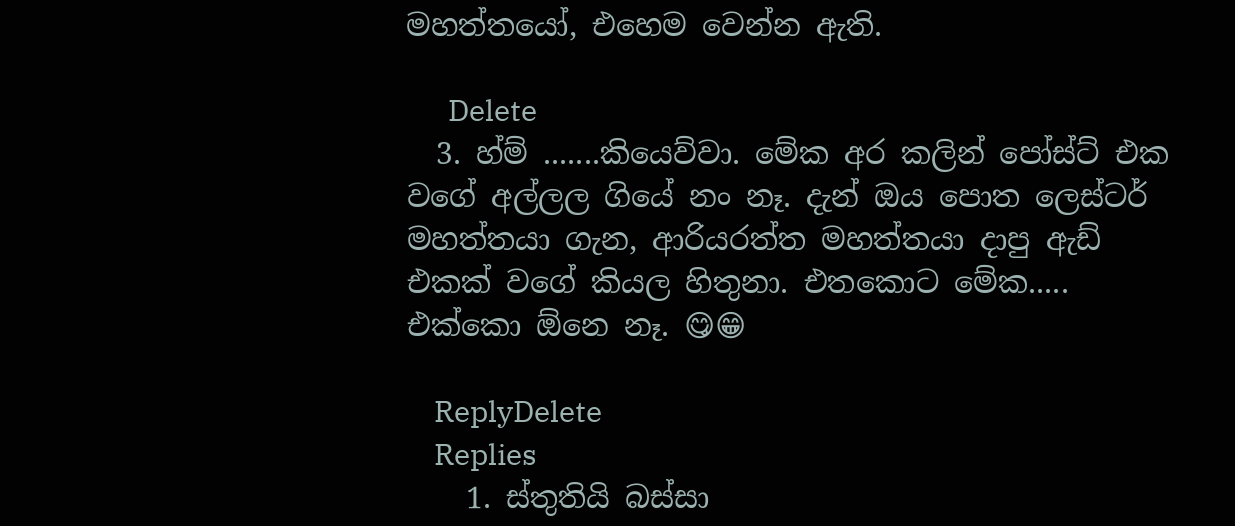මහත්තයෝ, එහෙම වෙන්න ඇති.

      Delete
  3. හ්ම් .......කියෙව්වා. මේක අර කලින් පෝස්ට් එක වගේ අල්ලල ගියේ නං නෑ. දැන් ඔය පොත ලෙස්ටර් මහත්තයා ගැන, ආරියරත්ත මහත්තයා දාපු ඇඩ් එකක් වගේ කියල හිතුනා. එතකොට මේක..... එක්කො ඕනෙ නෑ. 😋😁

    ReplyDelete
    Replies
    1. ස්තුතියි බස්සා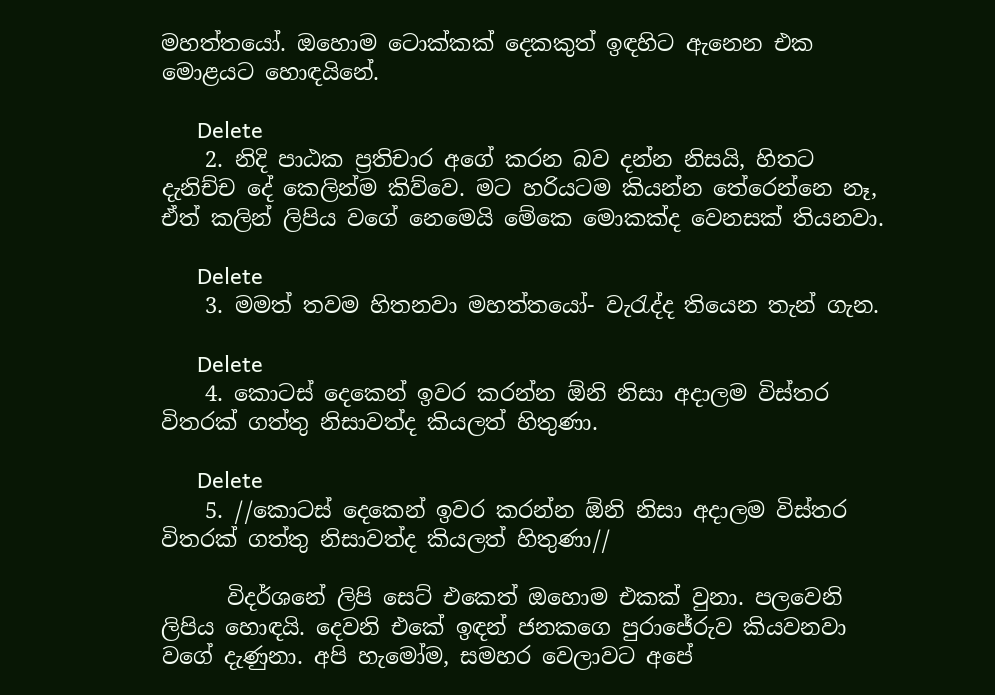මහත්තයෝ. ඔහොම ටොක්කක් දෙකකුත් ඉඳහිට ඇනෙන එක මොළයට හොඳයිනේ.

      Delete
    2. නිදි පාඨක ප්‍රතිචාර අගේ කරන බව දන්න නිසයි, හිතට දැනිච්ච දේ කෙලින්ම කිව්වෙ. මට හරියටම කියන්න තේරෙන්නෙ නෑ, ඒත් කලින් ලිපිය වගේ නෙමෙයි මේකෙ මොකක්ද වෙනසක් තියනවා.

      Delete
    3. මමත් තවම හිතනවා මහත්තයෝ- වැරැද්ද තියෙන තැන් ගැන.

      Delete
    4. කොටස් දෙකෙන් ඉවර කරන්න ඕනි නිසා අදාලම විස්තර විතරක් ගත්තු නිසාවත්ද කියලත් හිතුණා.

      Delete
    5. //කොටස් දෙකෙන් ඉවර කරන්න ඕනි නිසා අදාලම විස්තර විතරක් ගත්තු නිසාවත්ද කියලත් හිතුණා//

      විදර්ශනේ ලිපි සෙට් එකෙත් ඔහොම එකක් වුනා. පලවෙනි ලිපිය හොඳයි. දෙවනි එකේ ඉඳන් ජනකගෙ පුරාජේරුව කියවනවා වගේ දැණුනා. අපි හැමෝම, සමහර වෙලාවට අපේ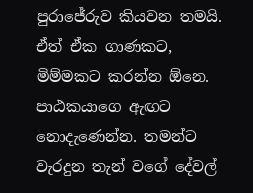පුරාජේරුව කියවන තමයි. ඒත් ඒක ගාණකට, මිම්මකට කරන්න ඕනෙ. පාඨකයාගෙ ඇඟට නොදැණෙන්න. තමන්ට වැරදුන තැන් වගේ දේවල්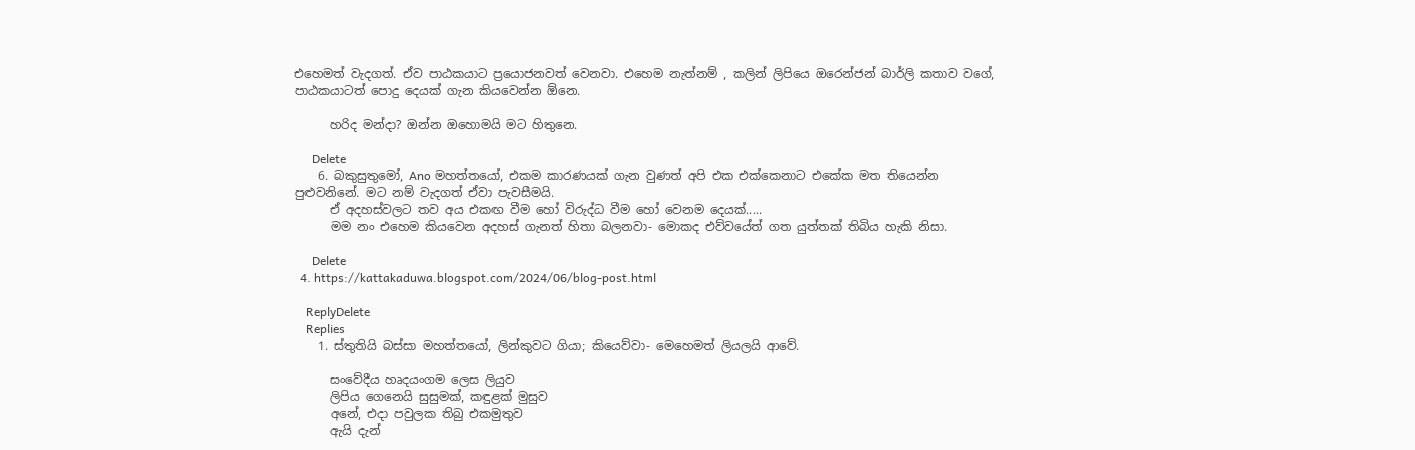එහෙමත් වැදගත්. ඒව පාඨකයාට ප්‍රයොජනවත් වෙනවා. එහෙම නැත්නම් , කලින් ලිපියෙ ඔරෙන්ජන් බාර්ලි කතාව වගේ, පාඨකයාටත් පොදු දෙයක් ගැන කියවෙන්න ඕනෙ.

      හරිද මන්දා? ඔන්න ඔහොමයි මට හිතුනෙ.

      Delete
    6. බකුසුතුමෝ, Ano මහත්තයෝ, එකම කාරණයක් ගැන වුණත් අපි එක එක්කෙනාට එකේක මත තියෙන්න පුළුවනිනේ. මට නම් වැදගත් ඒවා පැවසීමයි.
      ඒ අදහස්වලට තව අය එකඟ වීම හෝ විරුද්ධ වීම හෝ වෙනම දෙයක්.....
      මම නං එහෙම කියවෙන අදහස් ගැනත් හිතා බලනවා- මොකද එව්වයේත් ගත යුත්තක් තිබිය හැකි නිසා.

      Delete
  4. https://kattakaduwa.blogspot.com/2024/06/blog-post.html

    ReplyDelete
    Replies
    1. ස්තුතියි බස්සා මහත්තයෝ, ලින්කුවට ගියා; කියෙව්වා- මෙහෙමත් ලියලයි ආවේ.

      සංවේදීය හෘදයංගම ලෙස ලියුව
      ලිපිය ගෙනෙයි සුසුමක්, කඳුළක් මුසුව
      අනේ, එදා පවුලක තිබු එකමුතුව
      ඇයි දැන්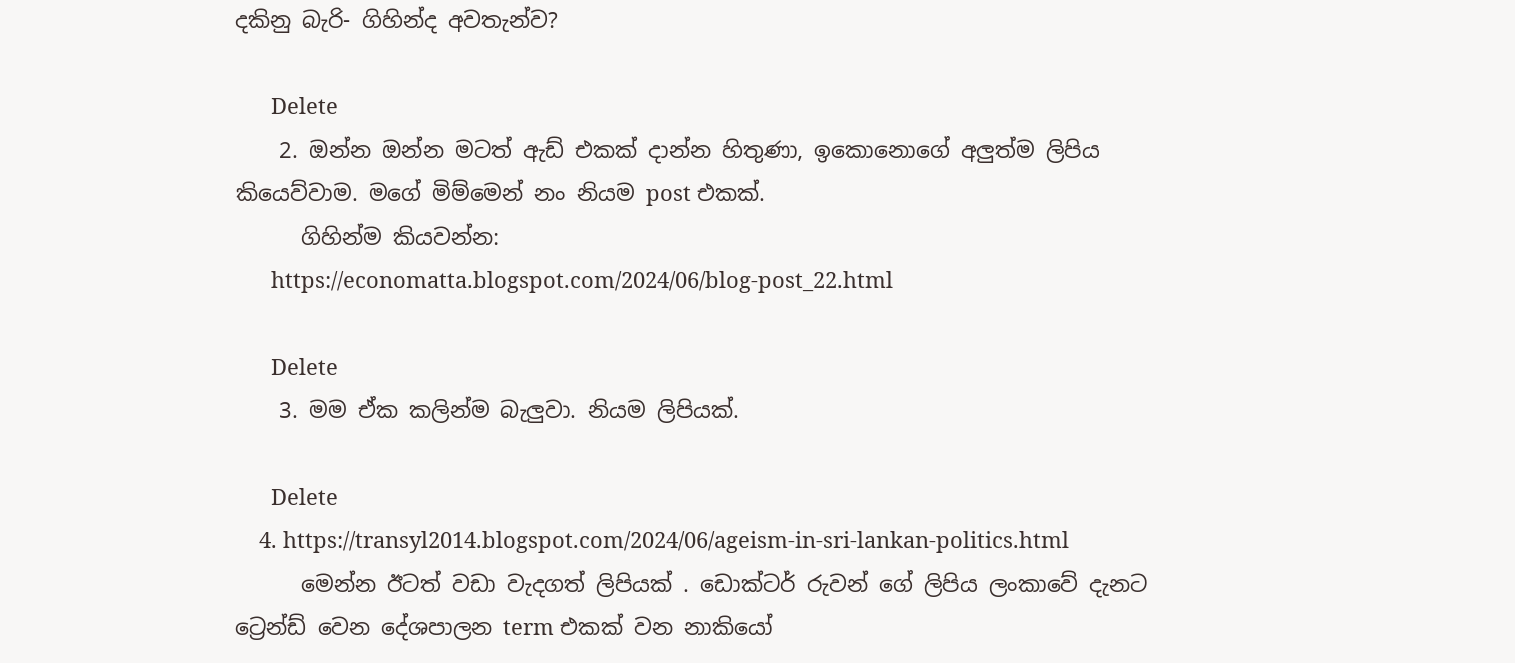දකිනු බැරි- ගිහින්ද අවතැන්ව?

      Delete
    2. ඔන්න ඔන්න මටත් ඇඩ් එකක් දාන්න හිතුණා, ඉකොනොගේ අලුත්ම ලිපිය කියෙව්වාම. මගේ මිම්මෙන් නං නියම post එකක්.
      ගිහින්ම කියවන්න:
      https://economatta.blogspot.com/2024/06/blog-post_22.html

      Delete
    3. මම ඒක කලින්ම බැලුවා. නියම ලිපියක්.

      Delete
    4. https://transyl2014.blogspot.com/2024/06/ageism-in-sri-lankan-politics.html
      මෙන්න ඊටත් වඩා වැදගත් ලිපියක් . ඩොක්ටර් රුවන් ගේ ලිපිය ලංකාවේ දැනට ට්‍රෙන්ඩ් වෙන දේශපාලන term එකක් වන නාකියෝ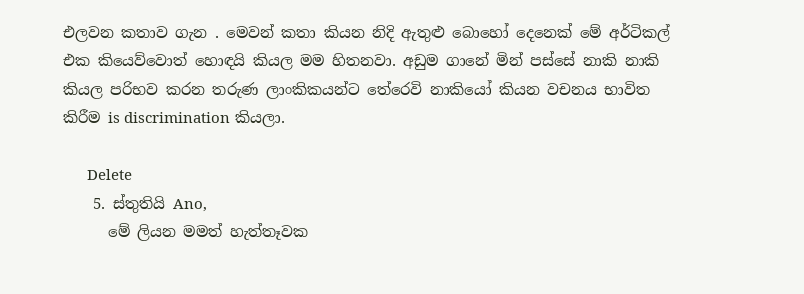එලවන කතාව ගැන . මෙවන් කතා කියන නිදි ඇතුළු බොහෝ දෙනෙක් මේ අර්ටිකල් එක කියෙව්වොත් හොඳයි කියල මම හිතනවා. අඩුම ගානේ මින් පස්සේ නාකි නාකි කියල පරිභව කරන තරුණ ලාංකිකයන්ට තේරෙවි නාකියෝ කියන වචනය භාවිත කිරීම is discrimination කියලා.

      Delete
    5. ස්තුතියි Ano,
      මේ ලියන මමත් හැත්තෑවක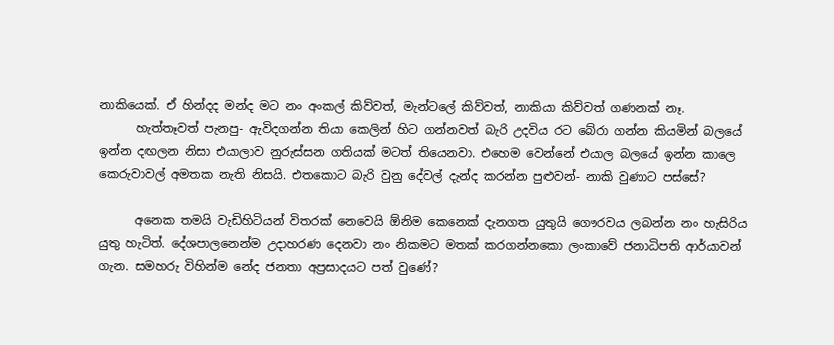නාකියෙක්. ඒ හින්දද මන්ද මට නං අංකල් කිව්වත්, මැන්ටලේ කිව්වත්, නාකියා කිව්වත් ගණනක් නෑ.
      හැත්තෑවත් පැනපු- ඇවිදගන්න තියා කෙලින් හිට ගන්නවත් බැරි උදවිය රට බේරා ගන්න කියමින් බලයේ ඉන්න දඟලන නිසා එයාලාව නුරුස්සන ගතියක් මටත් තියෙනවා. එහෙම වෙන්නේ එයාල බලයේ ඉන්න කාලෙ කෙරුවාවල් අමතක නැති නිසයි. එතකොට බැරි වුනු දේවල් දැන්ද කරන්න පුළුවන්- නාකි වුණාට පස්සේ?

      අනෙක තමයි වැඩිහිටියන් විතරක් නෙවෙයි ඕනිම කෙනෙක් දැනගත යුතුයි ගෞරවය ලබන්න නං හැසිරිය යුතු හැටිත්. දේශපාලනෙන්ම උදාහරණ දෙනවා නං නිකමට මතක් කරගන්නකො ලංකාවේ ජනාධිපති ආර්යාවන් ගැන. සමහරු විහින්ම නේද ජනතා අප්‍රසාදයට පත් වුණේ?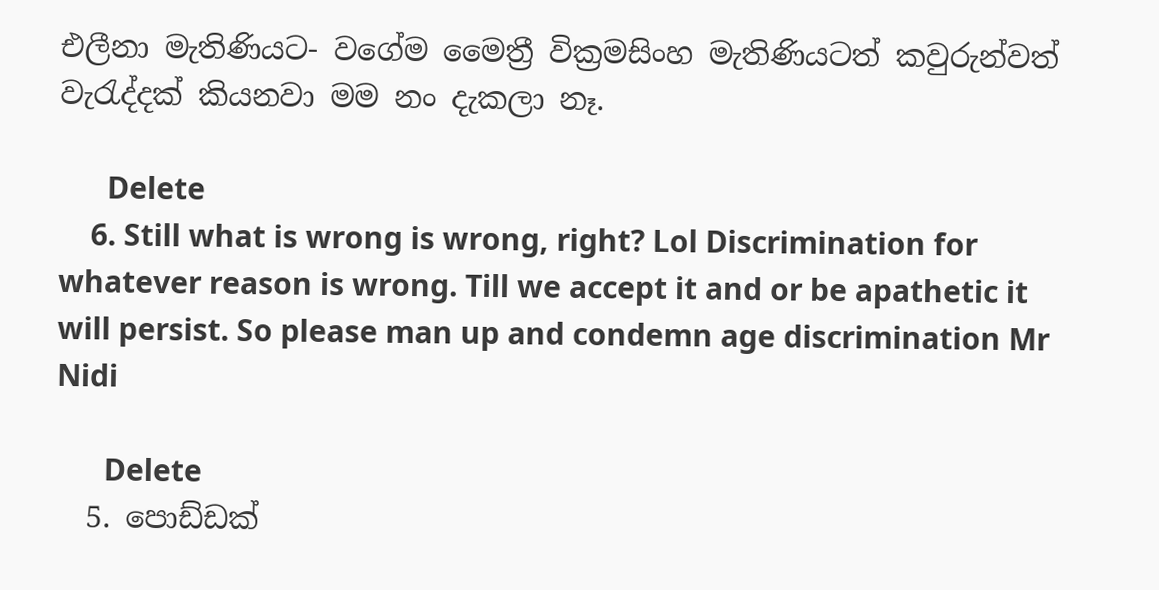එලීනා මැතිණියට- වගේම මෛත්‍රී වික්‍රමසිංහ මැතිණියටත් කවුරුන්වත් වැරැද්දක් කියනවා මම නං දැකලා නෑ.

      Delete
    6. Still what is wrong is wrong, right? Lol Discrimination for whatever reason is wrong. Till we accept it and or be apathetic it will persist. So please man up and condemn age discrimination Mr Nidi

      Delete
  5. පොඩ්ඩක්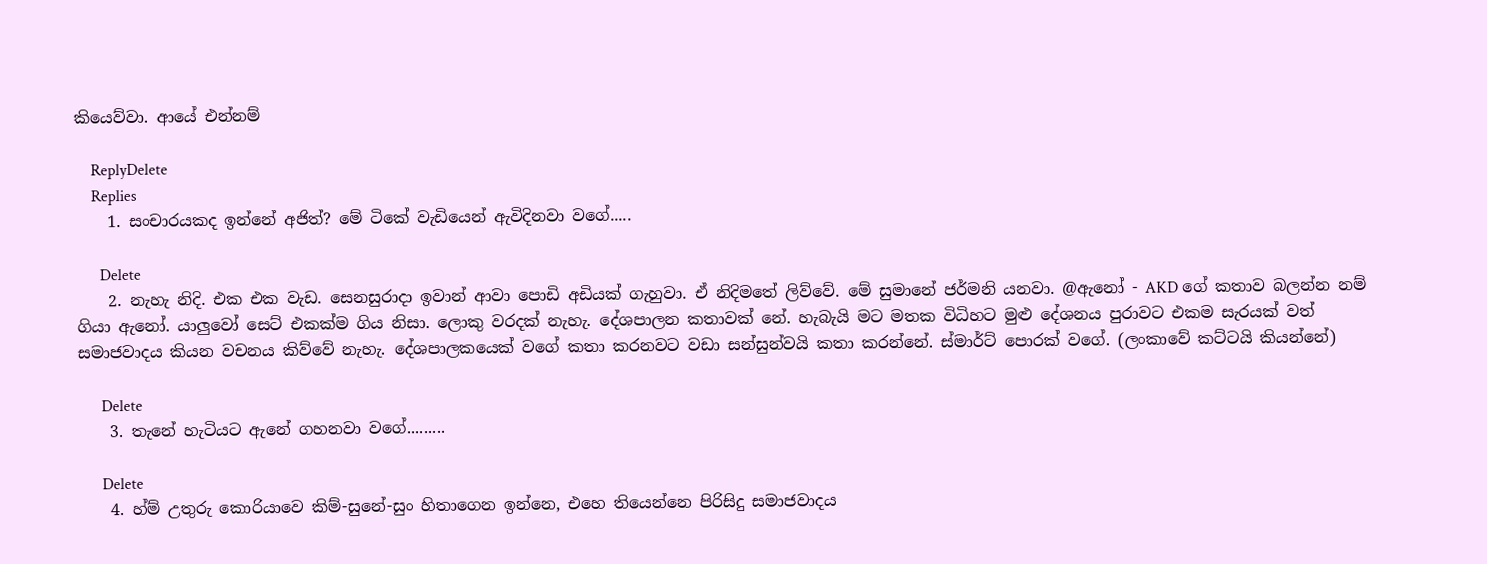කියෙව්වා. ආයේ එන්නම්

    ReplyDelete
    Replies
    1. සංචාරයකද ඉන්නේ අජිත්? මේ ටිකේ වැඩියෙන් ඇවිදිනවා වගේ.....

      Delete
    2. නැහැ නිදි. එක එක වැඩ. සෙනසුරාදා ඉවාන් ආවා පොඩි අඩියක් ගැහුවා. ඒ නිදිමතේ ලිව්වේ. මේ සුමානේ ජර්මනි යනවා. @ඇනෝ - AKD ගේ කතාව බලන්න නම් ගියා ඇනෝ. යාලුවෝ සෙට් එකක්ම ගිය නිසා. ලොකු වරදක් නැහැ. දේශපාලන කතාවක් නේ. හැබැයි මට මතක විධිහට මුළු දේශනය පුරාවට එකම සැරයක් වත් සමාජවාදය කියන වචනය කිව්වේ නැහැ. දේශපාලකයෙක් වගේ කතා කරනවට වඩා සන්සුන්වයි කතා කරන්නේ. ස්මාර්ට් පොරක් වගේ. (ලංකාවේ කට්ටයි කියන්නේ)

      Delete
    3. තැනේ හැටියට ඇනේ ගහනවා වගේ.........

      Delete
    4. හ්ම් උතුරු කොරියාවෙ කිම්-සුනේ-සුං හිතාගෙන ඉන්නෙ, එහෙ තියෙන්නෙ පිරිසිදු සමාජවාදය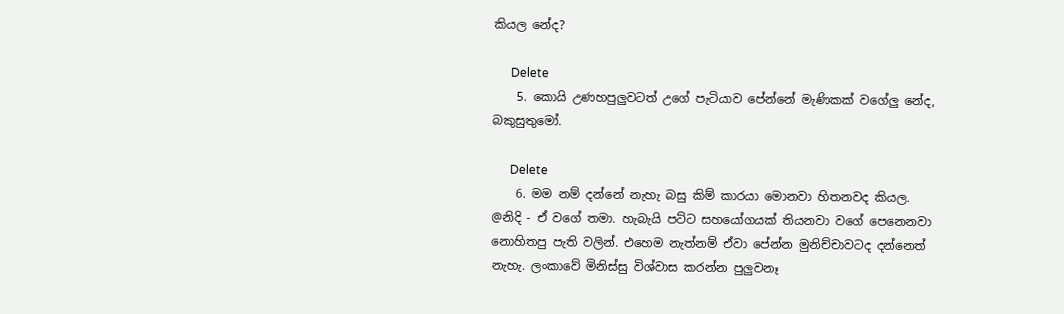කියල නේද?

      Delete
    5. කොයි උණහපුලුවටත් උගේ පැටියාව පේන්නේ මැණිකක් වගේලු නේද, බකුසුතුමෝ.

      Delete
    6. මම නම් දන්නේ නැහැ බසු කිම් කාරයා මොනවා හිතනවද කියල. @නිදි - ඒ වගේ තමා. හැබැයි පට්ට සහයෝගයක් තියනවා වගේ පෙනෙනවා නොහිතපු පැති වලින්. එහෙම නැත්නම් ඒවා පේන්න මුනිච්චාවටද දන්නෙත් නැහැ. ලංකාවේ මිනිස්සු විශ්වාස කරන්න පුලුවනෑ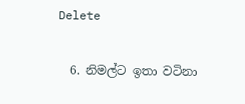Delete

  6. නිමල්ට ඉතා වටිනා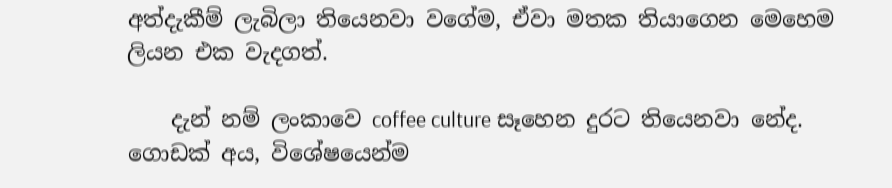අත්දැකීම් ලැබිලා තියෙනවා වගේම, ඒවා මතක තියාගෙන මෙහෙම ලියන එක වැදගත්.

    දැන් නම් ලංකාවෙ coffee culture සෑහෙන දුරට තියෙනවා නේද. ගොඩක් අය, විශේෂයෙන්ම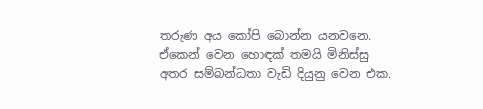තරුණ අය කෝපි බොන්න යනවනෙ. ඒකෙන් වෙන හොඳක් තමයි මිනිස්සු අතර සම්බන්ධතා වැඩි දියුනු වෙන එක.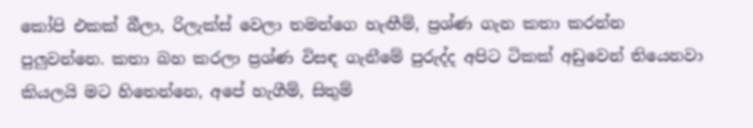කෝපි එකක් බීලා, රිලැක්ස් වෙලා තමන්ගෙ හැඟීම්, ප්‍රශ්ණ ගැන කතා කරන්න පුලුවන්නෙ. කතා බහ කරලා ප්‍රශ්ණ විසඳ ගැනීමේ පුරුද්ද අපිට ටිකක් අඩුවෙන් තියෙනවා කියලයි මට හිතෙන්නෙ, අපේ හැගීම්, සිතුම්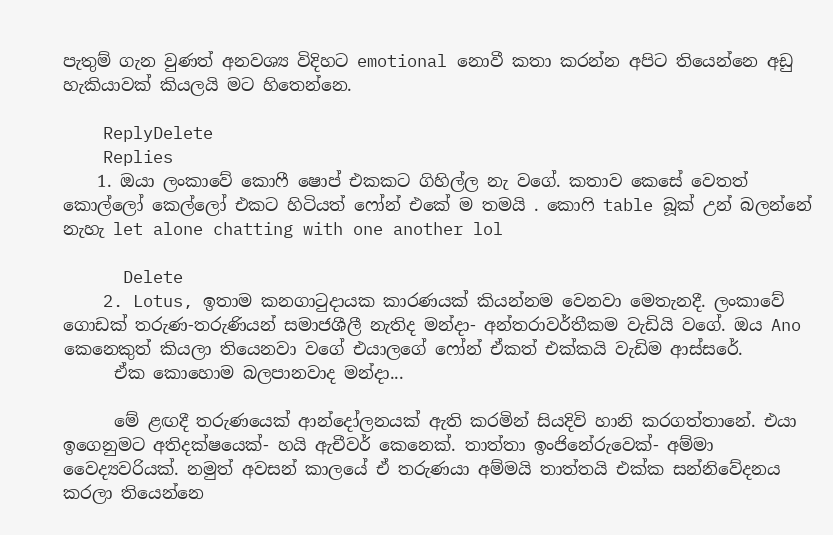පැතුම් ගැන වුණත් අනවශ්‍ය විදිහට emotional නොවී කතා කරන්න අපිට තියෙන්නෙ අඩු හැකියාවක් කියලයි මට හිතෙන්නෙ.

    ReplyDelete
    Replies
    1. ඔයා ලංකාවේ කොෆී ෂොප් එකකට ගිහිල්ල නැ වගේ. කතාව කෙසේ වෙතත් කොල්ලෝ කෙල්ලෝ එකට හිටියත් ෆෝන් එකේ ම තමයි . කොෆි table බූක් උන් බලන්නේ නැහැ let alone chatting with one another lol

      Delete
    2. Lotus, ඉතාම කනගාටුදායක කාරණයක් කියන්නම වෙනවා මෙතැනදී. ලංකාවේ ගොඩක් තරුණ-තරුණියන් සමාජශීලී නැතිද මන්දා- අන්තරාවර්තීකම වැඩියි වගේ. ඔය Ano කෙනෙකුත් කියලා තියෙනවා වගේ එයාලගේ ෆෝන් ඒකත් එක්කයි වැඩිම ආස්සරේ.
      ඒක කොහොම බලපානවාද මන්දා...

      මේ ළඟදී තරුණයෙක් ආන්දෝලනයක් ඇති කරමින් සියදිවි හානි කරගත්තානේ. එයා ඉගෙනුමට අතිදක්ෂයෙක්- හයි ඇචීවර් කෙනෙක්. තාත්තා ඉංජිනේරුවෙක්- අම්මා වෛද්‍යවරියක්. නමුත් අවසන් කාලයේ ඒ තරුණයා අම්මයි තාත්තයි එක්ක සන්නිවේදනය කරලා තියෙන්නෙ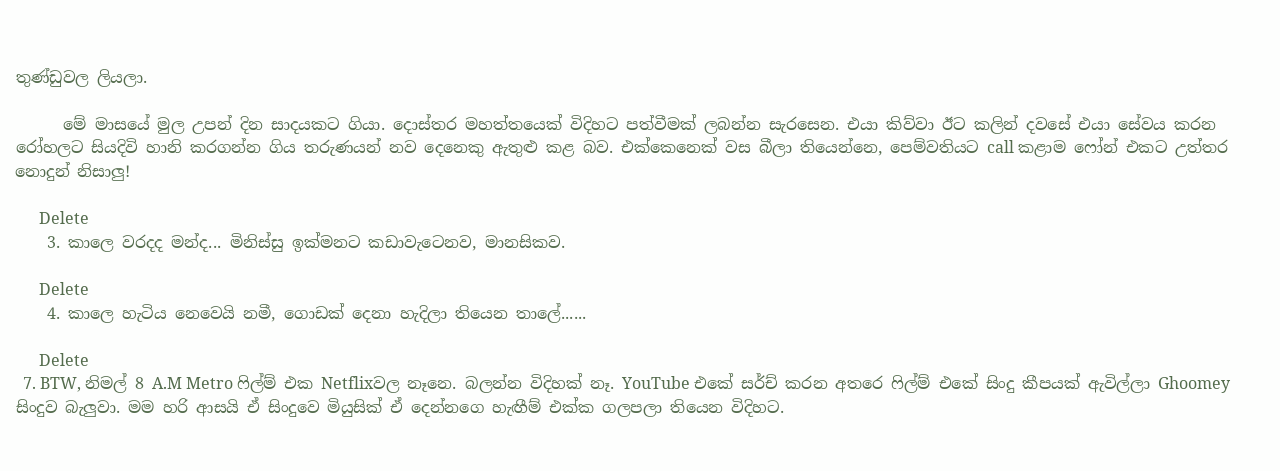තුණ්ඩුවල ලියලා.

      මේ මාසයේ මුල උපන් දින සාදයකට ගියා. දොස්තර මහත්තයෙක් විදිහට පත්වීමක් ලබන්න සැරසෙන. එයා කිව්වා ඊට කලින් දවසේ එයා සේවය කරන රෝහලට සියදිවි හානි කරගන්න ගිය තරුණයන් නව දෙනෙකු ඇතුළු කළ බව. එක්කෙනෙක් වස බීලා තියෙන්නෙ, පෙම්වතියට call කළාම ෆෝන් එකට උත්තර නොදුන් නිසාලු!

      Delete
    3. කාලෙ වරදද මන්ද... මිනිස්සු ඉක්මනට කඩාවැටෙනව, මානසිකව.

      Delete
    4. කාලෙ හැටිය නෙවෙයි නමී, ගොඩක් දෙනා හැදිලා තියෙන තාලේ......

      Delete
  7. BTW, නිමල් 8 A.M Metro ෆිල්ම් එක Netflixවල නෑනෙ. බලන්න විදිහක් නෑ. YouTube එකේ සර්ච් කරන අතරෙ ෆිල්ම් එකේ සිංදු කීපයක් ඇවිල්ලා Ghoomey සිංදුව බැලුවා. මම හරි ආසයි ඒ සිංදුවෙ මියුසික් ඒ දෙන්නගෙ හැඟීම් එක්ක ගලපලා තියෙන විදිහට.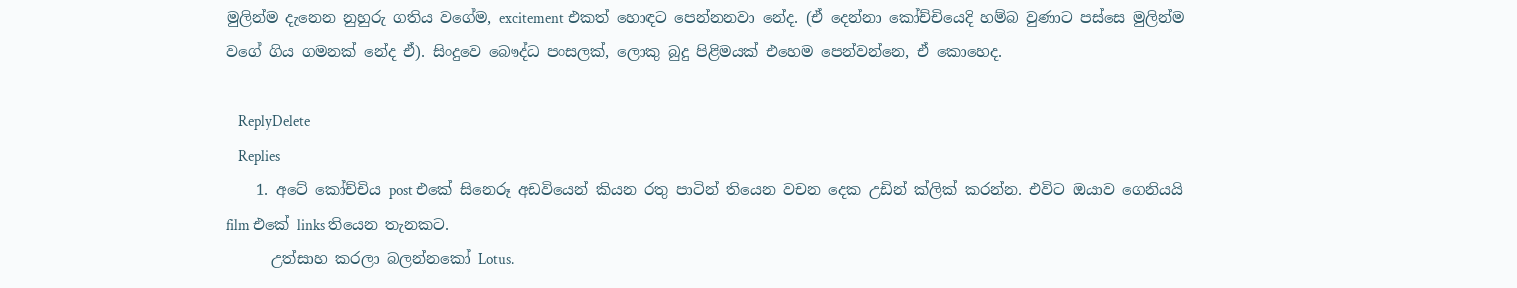මුලින්ම දැනෙන නුහුරු ගතිය වගේම, excitement එකත් හොඳට පෙන්නනවා නේද. (ඒ දෙන්නා කෝච්චියෙදි හම්බ වුණාට පස්සෙ මුලින්ම වගේ ගිය ගමනක් නේද ඒ). සිංදුවෙ බෞද්ධ පංසලක්, ලොකු බුදු පිළිමයක් එහෙම පෙන්වන්නෙ, ඒ කොහෙද.

    ReplyDelete
    Replies
    1. අටේ කෝච්චිය post එකේ සිනෙරූ අඩවියෙන් කියන රතු පාටින් තියෙන වචන දෙක උඩින් ක්ලික් කරන්න. එවිට ඔයාව ගෙනියයි film එකේ links තියෙන තැනකට.
      උත්සාහ කරලා බලන්නකෝ Lotus.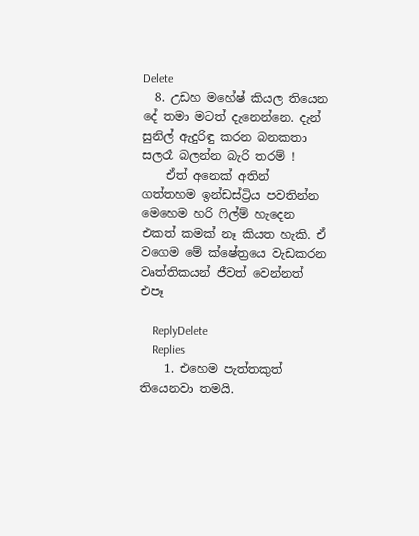Delete
  8. උඩහ මහේෂ් කියල තියෙන දේ තමා මටත් දැනෙන්නෙ. දැන් සුනිල් ඇදුරිඳු කරන බනකතා සලරෑ බලන්න බැරි තරම් !
    ඒත් අනෙක් අතින් ගත්තහම ඉන්ඩස්ට්‍රිය පවතින්න මෙහෙම හරි ෆිල්ම් හැදෙන එකත් කමක් නෑ කියත හැකි. ඒ වගෙම මේ ක්ෂේත්‍රයෙ වැඩකරන වෘත්තිකයන් ජීවත් වෙන්නත් එපෑ

    ReplyDelete
    Replies
    1. එහෙම පැත්තකුත් තියෙනවා තමයි.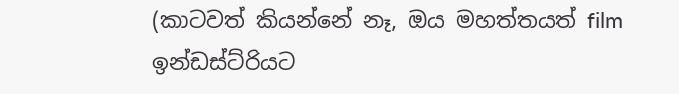(කාටවත් කියන්නේ නෑ, ඔය මහත්තයත් film ඉන්ඩස්ට්රියට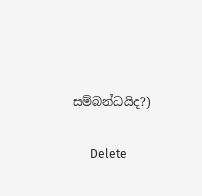සම්බන්ධයිද?)

      Delete